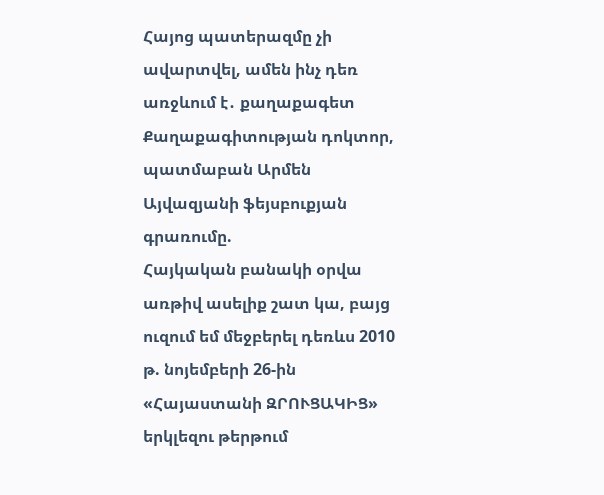Հայոց պատերազմը չի ավարտվել, ամեն ինչ դեռ առջևում է․ քաղաքագետ
Քաղաքագիտության դոկտոր, պատմաբան Արմեն Այվազյանի ֆեյսբուքյան գրառումը.
Հայկական բանակի օրվա առթիվ ասելիք շատ կա, բայց ուզում եմ մեջբերել դեռևս 2010 թ. նոյեմբերի 26-ին «Հայաստանի ԶՐՈՒՑԱԿԻՑ» երկլեզու թերթում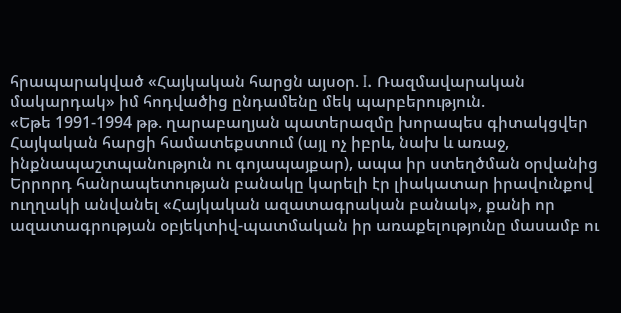հրապարակված «Հայկական հարցն այսօր. I. Ռազմավարական մակարդակ» իմ հոդվածից ընդամենը մեկ պարբերություն.
«Եթե 1991-1994 թթ. ղարաբաղյան պատերազմը խորապես գիտակցվեր Հայկական հարցի համատեքստում (այլ ոչ իբրև, նախ և առաջ, ինքնապաշտպանություն ու գոյապայքար), ապա իր ստեղծման օրվանից Երրորդ հանրապետության բանակը կարելի էր լիակատար իրավունքով ուղղակի անվանել «Հայկական ազատագրական բանակ», քանի որ ազատագրության օբյեկտիվ-պատմական իր առաքելությունը մասամբ ու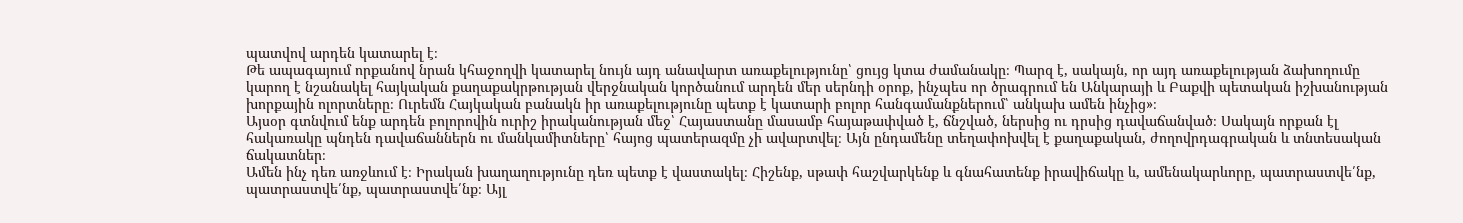պատվով արդեն կատարել է։
Թե ապագայում որքանով նրան կհաջողվի կատարել նույն այդ անավարտ առաքելությունը՝ ցույց կտա ժամանակը։ Պարզ է, սակայն, որ այդ առաքելության ձախողումը կարող է նշանակել հայկական քաղաքակրթության վերջնական կործանում արդեն մեր սերնդի օրոք, ինչպես որ ծրագրում են Անկարայի և Բաքվի պետական իշխանության խորքային ոլորտները։ Ուրեմն Հայկական բանակն իր առաքելությունը պետք է կատարի բոլոր հանգամանքներում՝ անկախ ամեն ինչից»։
Այսօր գտնվում ենք արդեն բոլորովին ուրիշ իրականության մեջ՝ Հայաստանը մասամբ հայաթափված է, ճնշված, ներսից ու դրսից դավաճանված։ Սակայն որքան էլ հակառակը պնդեն դավաճաններն ու մանկամիտները՝ հայոց պատերազմը չի ավարտվել։ Այն ընդամենը տեղափոխվել է քաղաքական, ժողովրդագրական և տնտեսական ճակատներ։
Ամեն ինչ դեռ առջևում է։ Իրական խաղաղությունը դեռ պետք է վաստակել։ Հիշենք, սթափ հաշվարկենք և գնահատենք իրավիճակը և, ամենակարևորը, պատրաստվե՛նք, պատրաստվե՛նք, պատրաստվե՛նք։ Այլ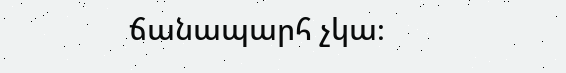ճանապարհ չկա։